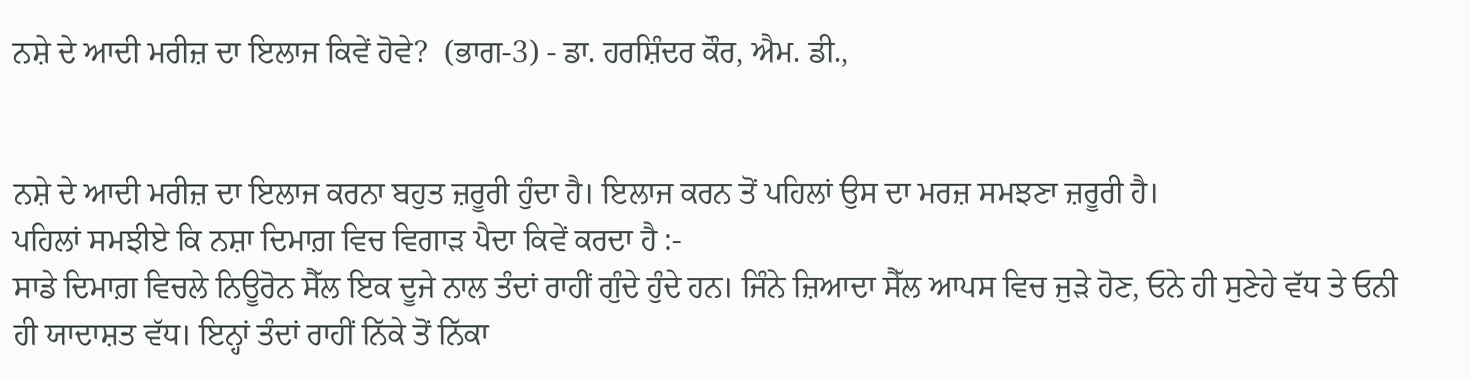ਨਸ਼ੇ ਦੇ ਆਦੀ ਮਰੀਜ਼ ਦਾ ਇਲਾਜ ਕਿਵੇਂ ਹੋਵੇ?  (ਭਾਗ-3) - ਡਾ. ਹਰਸ਼ਿੰਦਰ ਕੌਰ, ਐਮ. ਡੀ.,


ਨਸ਼ੇ ਦੇ ਆਦੀ ਮਰੀਜ਼ ਦਾ ਇਲਾਜ ਕਰਨਾ ਬਹੁਤ ਜ਼ਰੂਰੀ ਹੁੰਦਾ ਹੈ। ਇਲਾਜ ਕਰਨ ਤੋਂ ਪਹਿਲਾਂ ਉਸ ਦਾ ਮਰਜ਼ ਸਮਝਣਾ ਜ਼ਰੂਰੀ ਹੈ।
ਪਹਿਲਾਂ ਸਮਝੀਏ ਕਿ ਨਸ਼ਾ ਦਿਮਾਗ਼ ਵਿਚ ਵਿਗਾੜ ਪੈਦਾ ਕਿਵੇਂ ਕਰਦਾ ਹੈ :-
ਸਾਡੇ ਦਿਮਾਗ਼ ਵਿਚਲੇ ਨਿਊਰੋਨ ਸੈੱਲ ਇਕ ਦੂਜੇ ਨਾਲ ਤੰਦਾਂ ਰਾਹੀਂ ਗੁੰਦੇ ਹੁੰਦੇ ਹਨ। ਜਿੰਨੇ ਜ਼ਿਆਦਾ ਸੈੱਲ ਆਪਸ ਵਿਚ ਜੁੜੇ ਹੋਣ, ਓਨੇ ਹੀ ਸੁਣੇਹੇ ਵੱਧ ਤੇ ਓਨੀ ਹੀ ਯਾਦਾਸ਼ਤ ਵੱਧ। ਇਨ੍ਹਾਂ ਤੰਦਾਂ ਰਾਹੀਂ ਨਿੱਕੇ ਤੋਂ ਨਿੱਕਾ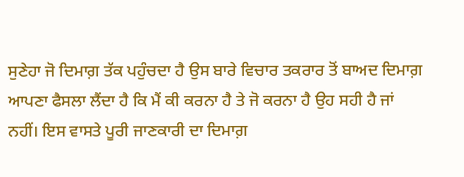ਸੁਣੇਹਾ ਜੋ ਦਿਮਾਗ਼ ਤੱਕ ਪਹੁੰਚਦਾ ਹੈ ਉਸ ਬਾਰੇ ਵਿਚਾਰ ਤਕਰਾਰ ਤੋਂ ਬਾਅਦ ਦਿਮਾਗ਼ ਆਪਣਾ ਫੈਸਲਾ ਲੈਂਦਾ ਹੈ ਕਿ ਮੈਂ ਕੀ ਕਰਨਾ ਹੈ ਤੇ ਜੋ ਕਰਨਾ ਹੈ ਉਹ ਸਹੀ ਹੈ ਜਾਂ ਨਹੀਂ। ਇਸ ਵਾਸਤੇ ਪੂਰੀ ਜਾਣਕਾਰੀ ਦਾ ਦਿਮਾਗ਼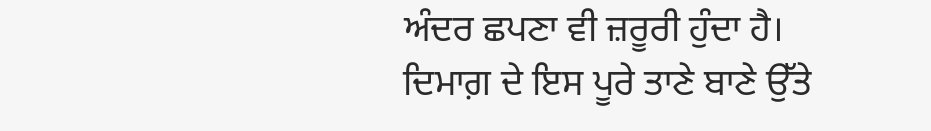ਅੰਦਰ ਛਪਣਾ ਵੀ ਜ਼ਰੂਰੀ ਹੁੰਦਾ ਹੈ।
ਦਿਮਾਗ਼ ਦੇ ਇਸ ਪੂਰੇ ਤਾਣੇ ਬਾਣੇ ਉੱਤੇ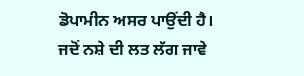ਡੋਪਾਮੀਨ ਅਸਰ ਪਾਉਂਦੀ ਹੈ।
ਜਦੋਂ ਨਸ਼ੇ ਦੀ ਲਤ ਲੱਗ ਜਾਵੇ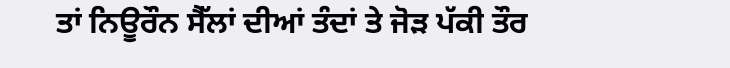ਤਾਂ ਨਿਊਰੌਨ ਸੈੱਲਾਂ ਦੀਆਂ ਤੰਦਾਂ ਤੇ ਜੋੜ ਪੱਕੀ ਤੌਰ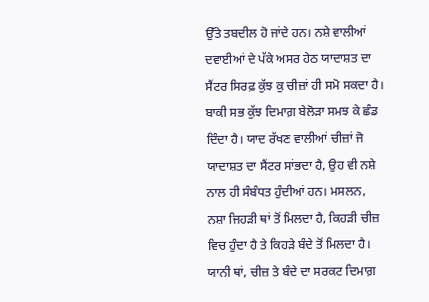ਉੱਤੇ ਤਬਦੀਲ ਹੋ ਜਾਂਦੇ ਹਨ। ਨਸ਼ੇ ਵਾਲੀਆਂ ਦਵਾਈਆਂ ਦੇ ਪੱਕੇ ਅਸਰ ਹੇਠ ਯਾਦਾਸ਼ਤ ਦਾ ਸੈਂਟਰ ਸਿਰਫ਼ ਕੁੱਝ ਕੁ ਚੀਜ਼ਾਂ ਹੀ ਸਮੋ ਸਕਦਾ ਹੈ। ਬਾਕੀ ਸਭ ਕੁੱਝ ਦਿਮਾਗ਼ ਬੇਲੋੜਾ ਸਮਝ ਕੇ ਛੰਡ ਦਿੰਦਾ ਹੈ। ਯਾਦ ਰੱਖਣ ਵਾਲੀਆਂ ਚੀਜ਼ਾਂ ਜੋ ਯਾਦਾਸ਼ਤ ਦਾ ਸੈਂਟਰ ਸਾਂਭਦਾ ਹੈ, ਉਹ ਵੀ ਨਸ਼ੇ ਨਾਲ ਹੀ ਸੰਬੰਧਤ ਹੁੰਦੀਆਂ ਹਨ। ਮਸਲਨ, ਨਸ਼ਾ ਜਿਹੜੀ ਥਾਂ ਤੋਂ ਮਿਲਦਾ ਹੈ, ਕਿਹੜੀ ਚੀਜ਼ ਵਿਚ ਹੁੰਦਾ ਹੈ ਤੇ ਕਿਹੜੇ ਬੰਦੇ ਤੋਂ ਮਿਲਦਾ ਹੈ। ਯਾਨੀ ਥਾਂ, ਚੀਜ਼ ਤੇ ਬੰਦੇ ਦਾ ਸਰਕਟ ਦਿਮਾਗ਼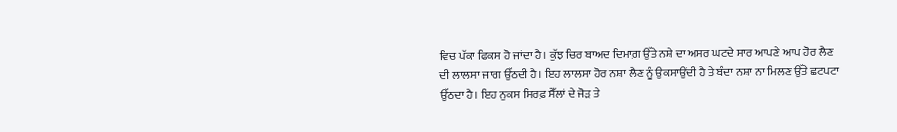ਵਿਚ ਪੱਕਾ ਫਿਕਸ ਹੋ ਜਾਂਦਾ ਹੈ। ਕੁੱਝ ਚਿਰ ਬਾਅਦ ਦਿਮਾਗ਼ ਉੱਤੇ ਨਸ਼ੇ ਦਾ ਅਸਰ ਘਟਦੇ ਸਾਰ ਆਪਣੇ ਆਪ ਹੋਰ ਲੈਣ ਦੀ ਲਾਲਸਾ ਜਾਗ ਉੱਠਦੀ ਹੈ। ਇਹ ਲਾਲਸਾ ਹੋਰ ਨਸ਼ਾ ਲੈਣ ਨੂੰ ਉਕਸਾਉਂਦੀ ਹੈ ਤੇ ਬੰਦਾ ਨਸ਼ਾ ਨਾ ਮਿਲਣ ਉੱਤੇ ਛਟਪਟਾ ਉੱਠਦਾ ਹੈ। ਇਹ ਨੁਕਸ ਸਿਰਫ਼ ਸੈੱਲਾਂ ਦੇ ਜੋੜ ਤੇ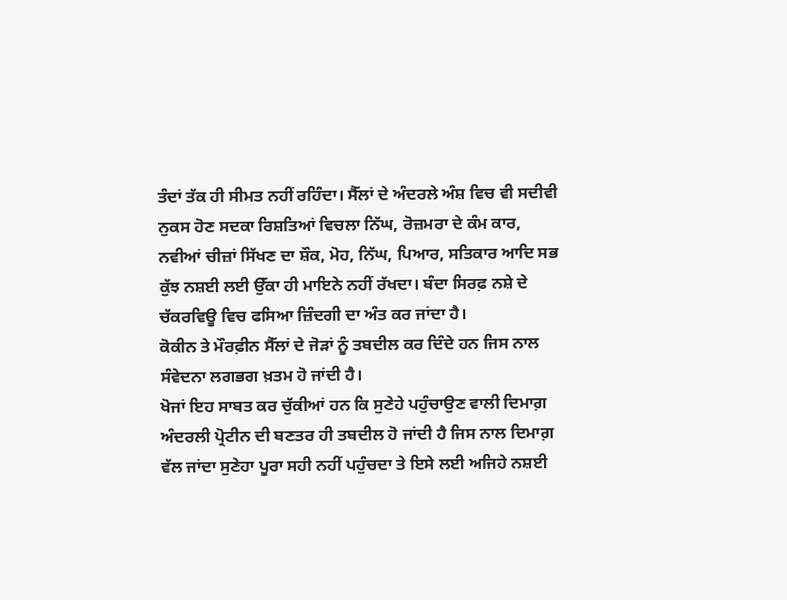ਤੰਦਾਂ ਤੱਕ ਹੀ ਸੀਮਤ ਨਹੀਂ ਰਹਿੰਦਾ। ਸੈੱਲਾਂ ਦੇ ਅੰਦਰਲੇ ਅੰਸ਼ ਵਿਚ ਵੀ ਸਦੀਵੀ ਨੁਕਸ ਹੋਣ ਸਦਕਾ ਰਿਸ਼ਤਿਆਂ ਵਿਚਲਾ ਨਿੱਘ, ਰੋਜ਼ਮਰਾ ਦੇ ਕੰਮ ਕਾਰ, ਨਵੀਆਂ ਚੀਜ਼ਾਂ ਸਿੱਖਣ ਦਾ ਸ਼ੌਕ, ਮੋਹ, ਨਿੱਘ, ਪਿਆਰ, ਸਤਿਕਾਰ ਆਦਿ ਸਭ ਕੁੱਝ ਨਸ਼ਈ ਲਈ ਉੱਕਾ ਹੀ ਮਾਇਨੇ ਨਹੀਂ ਰੱਖਦਾ। ਬੰਦਾ ਸਿਰਫ਼ ਨਸ਼ੇ ਦੇ ਚੱਕਰਵਿਊ ਵਿਚ ਫਸਿਆ ਜ਼ਿੰਦਗੀ ਦਾ ਅੰਤ ਕਰ ਜਾਂਦਾ ਹੈ।
ਕੋਕੀਨ ਤੇ ਮੌਰਫ਼ੀਨ ਸੈੱਲਾਂ ਦੇ ਜੋੜਾਂ ਨੂੰ ਤਬਦੀਲ ਕਰ ਦਿੰਦੇ ਹਨ ਜਿਸ ਨਾਲ ਸੰਵੇਦਨਾ ਲਗਭਗ ਖ਼ਤਮ ਹੋ ਜਾਂਦੀ ਹੈ।
ਖੋਜਾਂ ਇਹ ਸਾਬਤ ਕਰ ਚੁੱਕੀਆਂ ਹਨ ਕਿ ਸੁਣੇਹੇ ਪਹੁੰਚਾਉਣ ਵਾਲੀ ਦਿਮਾਗ਼ ਅੰਦਰਲੀ ਪ੍ਰੋਟੀਨ ਦੀ ਬਣਤਰ ਹੀ ਤਬਦੀਲ ਹੋ ਜਾਂਦੀ ਹੈ ਜਿਸ ਨਾਲ ਦਿਮਾਗ਼ ਵੱਲ ਜਾਂਦਾ ਸੁਣੇਹਾ ਪੂਰਾ ਸਹੀ ਨਹੀਂ ਪਹੁੰਚਦਾ ਤੇ ਇਸੇ ਲਈ ਅਜਿਹੇ ਨਸ਼ਈ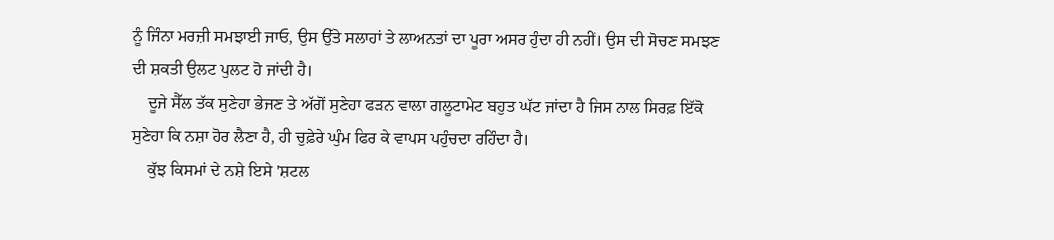ਨੂੰ ਜਿੰਨਾ ਮਰਜ਼ੀ ਸਮਝਾਈ ਜਾਓ, ਉਸ ਉੱਤੇ ਸਲਾਹਾਂ ਤੇ ਲਾਅਨਤਾਂ ਦਾ ਪੂਰਾ ਅਸਰ ਹੁੰਦਾ ਹੀ ਨਹੀਂ। ਉਸ ਦੀ ਸੋਚਣ ਸਮਝਣ ਦੀ ਸ਼ਕਤੀ ਉਲਟ ਪੁਲਟ ਹੋ ਜਾਂਦੀ ਹੈ।
    ਦੂਜੇ ਸੈੱਲ ਤੱਕ ਸੁਣੇਹਾ ਭੇਜਣ ਤੇ ਅੱਗੋਂ ਸੁਣੇਹਾ ਫੜਨ ਵਾਲਾ ਗਲੂਟਾਮੇਟ ਬਹੁਤ ਘੱਟ ਜਾਂਦਾ ਹੈ ਜਿਸ ਨਾਲ ਸਿਰਫ਼ ਇੱਕੋ ਸੁਣੇਹਾ ਕਿ ਨਸ਼ਾ ਹੋਰ ਲੈਣਾ ਹੈ, ਹੀ ਚੁਫ਼ੇਰੇ ਘੁੰਮ ਫਿਰ ਕੇ ਵਾਪਸ ਪਹੁੰਚਦਾ ਰਹਿੰਦਾ ਹੈ।
    ਕੁੱਝ ਕਿਸਮਾਂ ਦੇ ਨਸ਼ੇ ਇਸੇ 'ਸ਼ਟਲ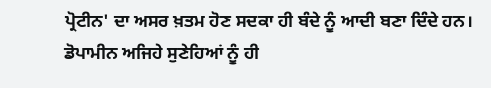ਪ੍ਰੋਟੀਨ' ਦਾ ਅਸਰ ਖ਼ਤਮ ਹੋਣ ਸਦਕਾ ਹੀ ਬੰਦੇ ਨੂੰ ਆਦੀ ਬਣਾ ਦਿੰਦੇ ਹਨ। ਡੋਪਾਮੀਨ ਅਜਿਹੇ ਸੁਣੇਹਿਆਂ ਨੂੰ ਹੀ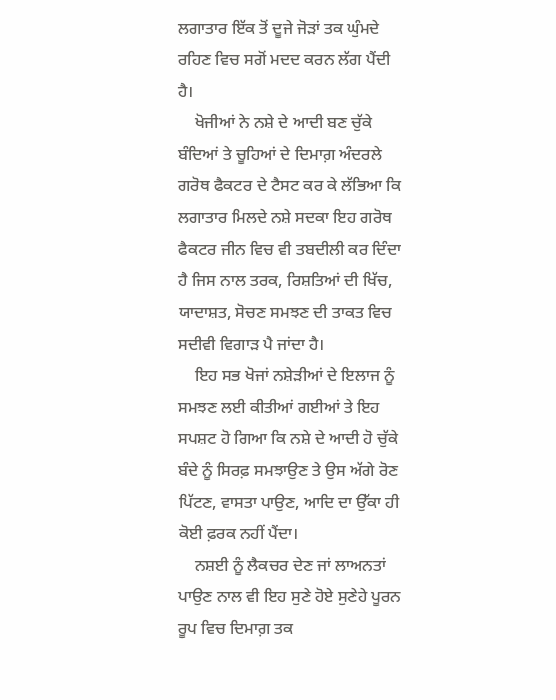ਲਗਾਤਾਰ ਇੱਕ ਤੋਂ ਦੂਜੇ ਜੋੜਾਂ ਤਕ ਘੁੰਮਦੇ ਰਹਿਣ ਵਿਚ ਸਗੋਂ ਮਦਦ ਕਰਨ ਲੱਗ ਪੈਂਦੀ ਹੈ।
    ਖੋਜੀਆਂ ਨੇ ਨਸ਼ੇ ਦੇ ਆਦੀ ਬਣ ਚੁੱਕੇ ਬੰਦਿਆਂ ਤੇ ਚੂਹਿਆਂ ਦੇ ਦਿਮਾਗ਼ ਅੰਦਰਲੇ ਗਰੋਥ ਫੈਕਟਰ ਦੇ ਟੈਸਟ ਕਰ ਕੇ ਲੱਭਿਆ ਕਿ ਲਗਾਤਾਰ ਮਿਲਦੇ ਨਸ਼ੇ ਸਦਕਾ ਇਹ ਗਰੋਥ ਫੈਕਟਰ ਜੀਨ ਵਿਚ ਵੀ ਤਬਦੀਲੀ ਕਰ ਦਿੰਦਾ ਹੈ ਜਿਸ ਨਾਲ ਤਰਕ, ਰਿਸ਼ਤਿਆਂ ਦੀ ਖਿੱਚ, ਯਾਦਾਸ਼ਤ, ਸੋਚਣ ਸਮਝਣ ਦੀ ਤਾਕਤ ਵਿਚ ਸਦੀਵੀ ਵਿਗਾੜ ਪੈ ਜਾਂਦਾ ਹੈ।
    ਇਹ ਸਭ ਖੋਜਾਂ ਨਸ਼ੇੜੀਆਂ ਦੇ ਇਲਾਜ ਨੂੰ ਸਮਝਣ ਲਈ ਕੀਤੀਆਂ ਗਈਆਂ ਤੇ ਇਹ ਸਪਸ਼ਟ ਹੋ ਗਿਆ ਕਿ ਨਸ਼ੇ ਦੇ ਆਦੀ ਹੋ ਚੁੱਕੇ ਬੰਦੇ ਨੂੰ ਸਿਰਫ਼ ਸਮਝਾਉਣ ਤੇ ਉਸ ਅੱਗੇ ਰੋਣ ਪਿੱਟਣ, ਵਾਸਤਾ ਪਾਉਣ, ਆਦਿ ਦਾ ਉੱਕਾ ਹੀ ਕੋਈ ਫ਼ਰਕ ਨਹੀਂ ਪੈਂਦਾ।
    ਨਸ਼ਈ ਨੂੰ ਲੈਕਚਰ ਦੇਣ ਜਾਂ ਲਾਅਨਤਾਂ ਪਾਉਣ ਨਾਲ ਵੀ ਇਹ ਸੁਣੇ ਹੋਏ ਸੁਣੇਹੇ ਪੂਰਨ ਰੂਪ ਵਿਚ ਦਿਮਾਗ਼ ਤਕ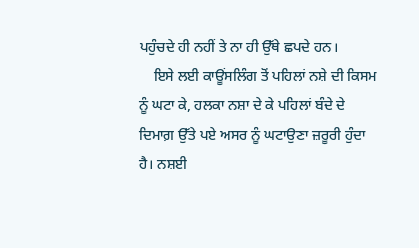ਪਹੁੰਚਦੇ ਹੀ ਨਹੀਂ ਤੇ ਨਾ ਹੀ ਉੱਥੇ ਛਪਦੇ ਹਨ।
    ਇਸੇ ਲਈ ਕਾਊਂਸਲਿੰਗ ਤੋਂ ਪਹਿਲਾਂ ਨਸ਼ੇ ਦੀ ਕਿਸਮ ਨੂੰ ਘਟਾ ਕੇ, ਹਲਕਾ ਨਸ਼ਾ ਦੇ ਕੇ ਪਹਿਲਾਂ ਬੰਦੇ ਦੇ ਦਿਮਾਗ਼ ਉੱਤੇ ਪਏ ਅਸਰ ਨੂੰ ਘਟਾਉਣਾ ਜ਼ਰੂਰੀ ਹੁੰਦਾ ਹੈ। ਨਸ਼ਈ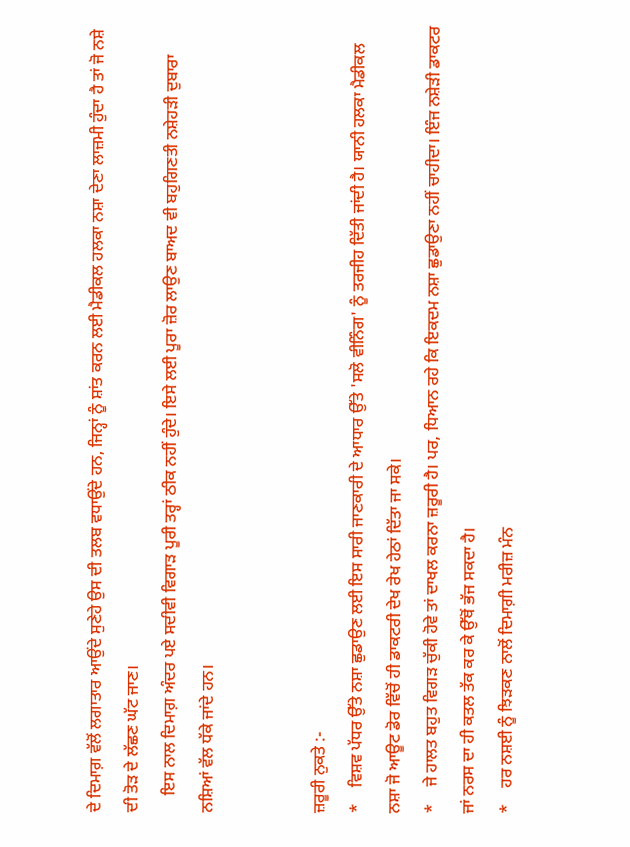ਦੇ ਦਿਮਾਗ਼ ਵੱਲੋਂ ਲਗਾਤਾਰ ਆਉਂਦੇ ਸੁਣੇਹੇ ਉਸ ਦੀ ਤਲਬ ਵਧਾਉਂਦੇ ਹਨ, ਜਿਨ੍ਹਾਂ ਨੂੰ ਸ਼ਾਂਤ ਕਰਨ ਲਈ ਮੈਡੀਕਲ ਹਲਕਾ ਨਸ਼ਾ ਦੇਣਾ ਲਾਜ਼ਮੀ ਹੁੰਦਾ ਹੈ ਤਾਂ ਜੋ ਨਸ਼ੇ ਦੀ ਤੋੜ ਦੇ ਲੱਛਣ ਘੱਟ ਜਾਣ।
    ਇਸ ਨਾਲ ਦਿਮਾਗ਼ ਅੰਦਰ ਪਏ ਸਦੀਵੀ ਵਿਗਾੜ ਪੂਰੀ ਤਰ੍ਹਾਂ ਠੀਕ ਨਹੀਂ ਹੁੰਦੇ। ਇਸੇ ਲਈ ਪੂਰਾ ਜ਼ੋਰ ਲਾਉਣ ਬਾਅਦ ਵੀ ਬਹੁਗਿਣਤੀ ਨਸ਼ੇਹੜੀ ਦੁਬਾਰਾ ਨਸ਼ਿਆਂ ਵੱਲ ਧੱਕੇ ਜਾਂਦੇ ਹਨ।


ਜ਼ਰੂਰੀ ਨੁਕਤੇ :-
*    ਵਿਸ਼ਵ ਪੱਧਰ ਉੱਤੇ ਨਸ਼ਾ ਛੁਡਾਉਣ ਲਈ ਇਸ ਸਾਰੀ ਜਾਣਕਾਰੀ ਦੇ ਆਧਾਰ ਉੱਤੇ 'ਸਲੋ ਵੀਨਿੰਗ' ਨੂੰ ਤਰਜੀਹ ਦਿੱਤੀ ਜਾਂਦੀ ਹੈ। ਯਾਨੀ ਹਲਕਾ ਮੈਡੀਕਲ ਨਸ਼ਾ ਜੋ ਆਊਟ ਡੋਰ ਵਿੱਚੋਂ ਹੀ ਡਾਕਟਰੀ ਦੇਖ ਰੇਖ ਹੇਠਾਂ ਦਿੱਤਾ ਜਾ ਸਕੇ।
*    ਜੇ ਹਾਲਤ ਬਹੁਤ ਵਿਗੜ ਚੁੱਕੀ ਹੋਵੇ ਤਾਂ ਦਾਖਲ ਕਰਨਾ ਜ਼ਰੂਰੀ ਹੈ। ਪਰ, ਧਿਆਨ ਰਹੇ ਕਿ ਇਕਦਮ ਨਸ਼ਾ ਛੁਡਾਉਣਾ ਨਹੀਂ ਚਾਹੀਦਾ। ਇੰਜ ਨਸ਼ੇੜੀ ਡਾਕਟਰ ਜਾਂ ਨਰਸ ਦਾ ਹੀ ਕਤਲ ਤੱਕ ਕਰ ਕੇ ਉੱਥੋਂ ਭੱਜ ਸਕਦਾ ਹੈ।
*    ਹਰ ਨਸ਼ਈ ਨੂੰ ਝਿੜਕਣ ਨਾਲੋਂ ਦਿਮਾਗ਼ੀ ਮਰੀਜ਼ ਮੰਨ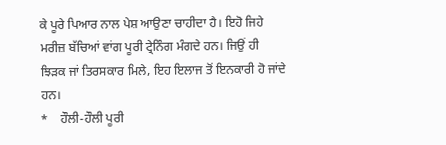ਕੇ ਪੂਰੇ ਪਿਆਰ ਨਾਲ ਪੇਸ਼ ਆਉਣਾ ਚਾਹੀਦਾ ਹੈ। ਇਹੋ ਜਿਹੇ ਮਰੀਜ਼ ਬੱਚਿਆਂ ਵਾਂਗ ਪੂਰੀ ਟ੍ਰੇਨਿੰਗ ਮੰਗਦੇ ਹਨ। ਜਿਉਂ ਹੀ ਝਿੜਕ ਜਾਂ ਤਿਰਸਕਾਰ ਮਿਲੇ, ਇਹ ਇਲਾਜ ਤੋਂ ਇਨਕਾਰੀ ਹੋ ਜਾਂਦੇ ਹਨ।
*    ਹੌਲੀ-ਹੌਲੀ ਪੂਰੀ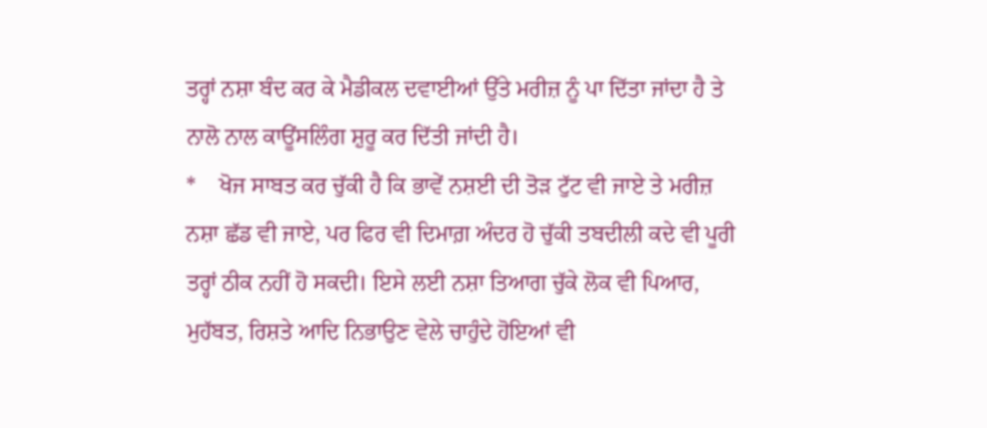ਤਰ੍ਹਾਂ ਨਸ਼ਾ ਬੰਦ ਕਰ ਕੇ ਮੈਡੀਕਲ ਦਵਾਈਆਂ ਉੱਤੇ ਮਰੀਜ਼ ਨੂੰ ਪਾ ਦਿੱਤਾ ਜਾਂਦਾ ਹੈ ਤੇ ਨਾਲੋ ਨਾਲ ਕਾਊਂਸਲਿੰਗ ਸ਼ੁਰੂ ਕਰ ਦਿੱਤੀ ਜਾਂਦੀ ਹੈ।
*    ਖੋਜ ਸਾਬਤ ਕਰ ਚੁੱਕੀ ਹੈ ਕਿ ਭਾਵੇਂ ਨਸ਼ਈ ਦੀ ਤੋੜ ਟੁੱਟ ਵੀ ਜਾਏ ਤੇ ਮਰੀਜ਼ ਨਸ਼ਾ ਛੱਡ ਵੀ ਜਾਏ, ਪਰ ਫਿਰ ਵੀ ਦਿਮਾਗ਼ ਅੰਦਰ ਹੋ ਚੁੱਕੀ ਤਬਦੀਲੀ ਕਦੇ ਵੀ ਪੂਰੀ ਤਰ੍ਹਾਂ ਠੀਕ ਨਹੀਂ ਹੋ ਸਕਦੀ। ਇਸੇ ਲਈ ਨਸ਼ਾ ਤਿਆਗ ਚੁੱਕੇ ਲੋਕ ਵੀ ਪਿਆਰ, ਮੁਹੱਬਤ, ਰਿਸ਼ਤੇ ਆਦਿ ਨਿਭਾਉਣ ਵੇਲੇ ਚਾਹੁੰਦੇ ਹੋਇਆਂ ਵੀ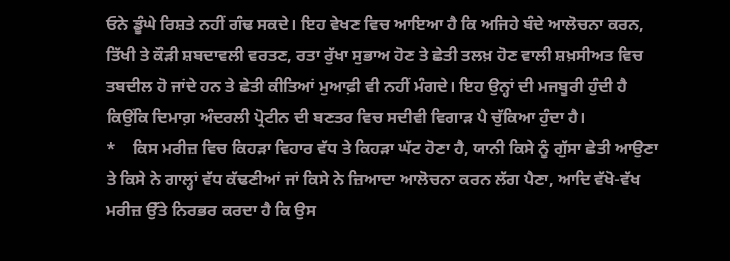ਓਨੇ ਡੂੰਘੇ ਰਿਸ਼ਤੇ ਨਹੀਂ ਗੰਢ ਸਕਦੇ। ਇਹ ਵੇਖਣ ਵਿਚ ਆਇਆ ਹੈ ਕਿ ਅਜਿਹੇ ਬੰਦੇ ਆਲੋਚਨਾ ਕਰਨ, ਤਿੱਖੀ ਤੇ ਕੌੜੀ ਸ਼ਬਦਾਵਲੀ ਵਰਤਣ, ਰਤਾ ਰੁੱਖਾ ਸੁਭਾਅ ਹੋਣ ਤੇ ਛੇਤੀ ਤਲਖ਼ ਹੋਣ ਵਾਲੀ ਸ਼ਖ਼ਸੀਅਤ ਵਿਚ ਤਬਦੀਲ ਹੋ ਜਾਂਦੇ ਹਨ ਤੇ ਛੇਤੀ ਕੀਤਿਆਂ ਮੁਆਫ਼ੀ ਵੀ ਨਹੀਂ ਮੰਗਦੇ। ਇਹ ਉਨ੍ਹਾਂ ਦੀ ਮਜਬੂਰੀ ਹੁੰਦੀ ਹੈ ਕਿਉਂਕਿ ਦਿਮਾਗ਼ ਅੰਦਰਲੀ ਪ੍ਰੋਟੀਨ ਦੀ ਬਣਤਰ ਵਿਚ ਸਦੀਵੀ ਵਿਗਾੜ ਪੈ ਚੁੱਕਿਆ ਹੁੰਦਾ ਹੈ।
*    ਕਿਸ ਮਰੀਜ਼ ਵਿਚ ਕਿਹੜਾ ਵਿਹਾਰ ਵੱਧ ਤੇ ਕਿਹੜਾ ਘੱਟ ਹੋਣਾ ਹੈ, ਯਾਨੀ ਕਿਸੇ ਨੂੰ ਗੁੱਸਾ ਛੇਤੀ ਆਉਣਾ ਤੇ ਕਿਸੇ ਨੇ ਗਾਲ੍ਹਾਂ ਵੱਧ ਕੱਢਣੀਆਂ ਜਾਂ ਕਿਸੇ ਨੇ ਜ਼ਿਆਦਾ ਆਲੋਚਨਾ ਕਰਨ ਲੱਗ ਪੈਣਾ, ਆਦਿ ਵੱਖੋ-ਵੱਖ ਮਰੀਜ਼ ਉੱਤੇ ਨਿਰਭਰ ਕਰਦਾ ਹੈ ਕਿ ਉਸ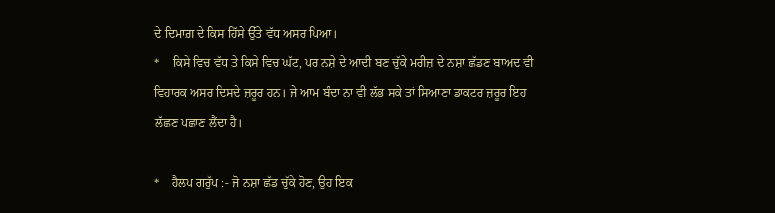ਦੇ ਦਿਮਾਗ਼ ਦੇ ਕਿਸ ਹਿੱਸੇ ਉੱਤੇ ਵੱਧ ਅਸਰ ਪਿਆ।
*    ਕਿਸੇ ਵਿਚ ਵੱਧ ਤੇ ਕਿਸੇ ਵਿਚ ਘੱਟ, ਪਰ ਨਸ਼ੇ ਦੇ ਆਦੀ ਬਣ ਚੁੱਕੇ ਮਰੀਜ਼ ਦੇ ਨਸ਼ਾ ਛੱਡਣ ਬਾਅਦ ਵੀ ਵਿਹਾਰਕ ਅਸਰ ਦਿਸਦੇ ਜ਼ਰੂਰ ਹਨ। ਜੇ ਆਮ ਬੰਦਾ ਨਾ ਵੀ ਲੱਭ ਸਕੇ ਤਾਂ ਸਿਆਣਾ ਡਾਕਟਰ ਜ਼ਰੂਰ ਇਹ ਲੱਛਣ ਪਛਾਣ ਲੈਂਦਾ ਹੈ।

*    ਹੈਲਪ ਗਰੁੱਪ :- ਜੋ ਨਸ਼ਾ ਛੱਡ ਚੁੱਕੇ ਹੋਣ, ਉਹ ਇਕ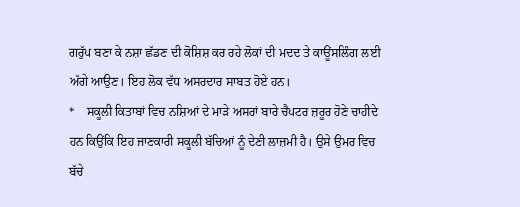ਗਰੁੱਪ ਬਣਾ ਕੇ ਨਸ਼ਾ ਛੱਡਣ ਦੀ ਕੋਸ਼ਿਸ਼ ਕਰ ਰਹੇ ਲੋਕਾਂ ਦੀ ਮਦਦ ਤੇ ਕਾਊਂਸਲਿੰਗ ਲਈ ਅੱਗੇ ਆਉਣ। ਇਹ ਲੋਕ ਵੱਧ ਅਸਰਦਾਰ ਸਾਬਤ ਹੋਏ ਹਨ।
*    ਸਕੂਲੀ ਕਿਤਾਬਾਂ ਵਿਚ ਨਸ਼ਿਆਂ ਦੇ ਮਾੜੇ ਅਸਰਾਂ ਬਾਰੇ ਚੈਪਟਰ ਜ਼ਰੂਰ ਹੋਣੇ ਚਾਹੀਦੇ ਹਨ ਕਿਉਂਕਿ ਇਹ ਜਾਣਕਾਰੀ ਸਕੂਲੀ ਬੱਚਿਆਂ ਨੂੰ ਦੇਣੀ ਲਾਜ਼ਮੀ ਹੈ। ਉਸੇ ਉਮਰ ਵਿਚ ਬੱਚੇ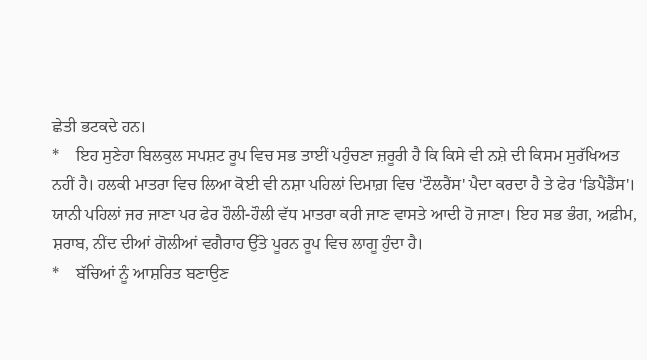ਛੇਤੀ ਭਟਕਦੇ ਹਨ।
*    ਇਹ ਸੁਣੇਹਾ ਬਿਲਕੁਲ ਸਪਸ਼ਟ ਰੂਪ ਵਿਚ ਸਭ ਤਾਈਂ ਪਹੁੰਚਣਾ ਜ਼ਰੂਰੀ ਹੈ ਕਿ ਕਿਸੇ ਵੀ ਨਸ਼ੇ ਦੀ ਕਿਸਮ ਸੁਰੱਖਿਅਤ ਨਹੀਂ ਹੈ। ਹਲਕੀ ਮਾਤਰਾ ਵਿਚ ਲਿਆ ਕੋਈ ਵੀ ਨਸ਼ਾ ਪਹਿਲਾਂ ਦਿਮਾਗ਼ ਵਿਚ 'ਟੌਲਰੈਂਸ' ਪੈਦਾ ਕਰਦਾ ਹੈ ਤੇ ਫੇਰ 'ਡਿਪੈਂਡੈਂਸ'। ਯਾਨੀ ਪਹਿਲਾਂ ਜਰ ਜਾਣਾ ਪਰ ਫੇਰ ਹੌਲੀ-ਹੌਲੀ ਵੱਧ ਮਾਤਰਾ ਕਰੀ ਜਾਣ ਵਾਸਤੇ ਆਦੀ ਹੋ ਜਾਣਾ। ਇਹ ਸਭ ਭੰਗ, ਅਫ਼ੀਮ, ਸ਼ਰਾਬ, ਨੀਂਦ ਦੀਆਂ ਗੋਲੀਆਂ ਵਗੈਰਾਹ ਉੱਤੇ ਪੂਰਨ ਰੂਪ ਵਿਚ ਲਾਗੂ ਹੁੰਦਾ ਹੈ।
*    ਬੱਚਿਆਂ ਨੂੰ ਆਸ਼ਰਿਤ ਬਣਾਉਣ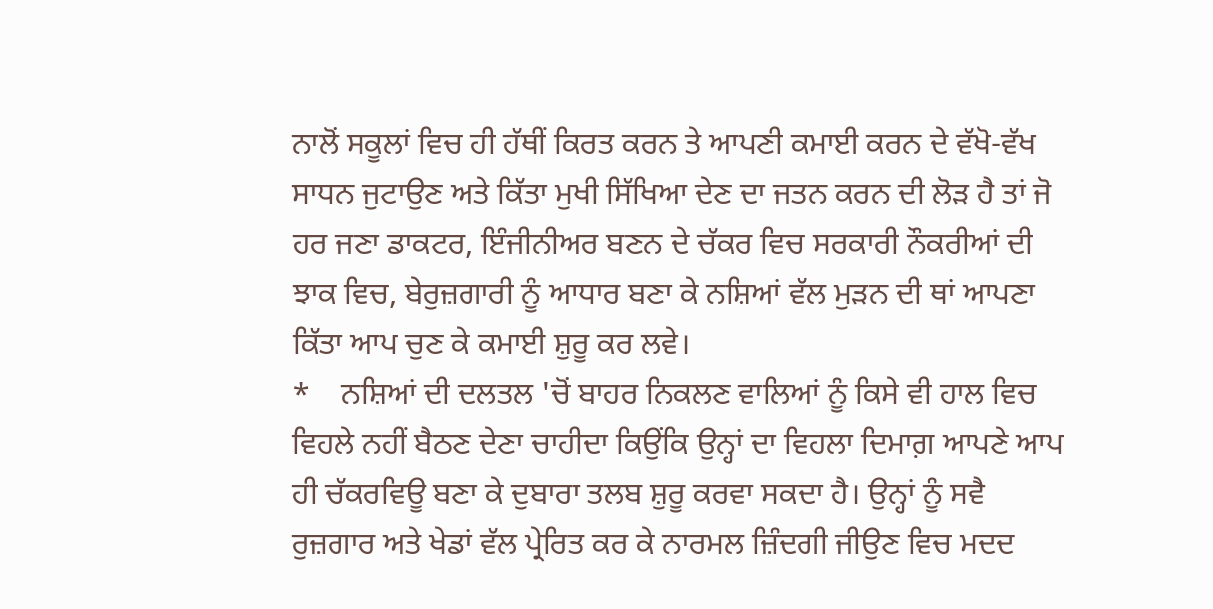ਨਾਲੋਂ ਸਕੂਲਾਂ ਵਿਚ ਹੀ ਹੱਥੀਂ ਕਿਰਤ ਕਰਨ ਤੇ ਆਪਣੀ ਕਮਾਈ ਕਰਨ ਦੇ ਵੱਖੋ-ਵੱਖ ਸਾਧਨ ਜੁਟਾਉਣ ਅਤੇ ਕਿੱਤਾ ਮੁਖੀ ਸਿੱਖਿਆ ਦੇਣ ਦਾ ਜਤਨ ਕਰਨ ਦੀ ਲੋੜ ਹੈ ਤਾਂ ਜੋ ਹਰ ਜਣਾ ਡਾਕਟਰ, ਇੰਜੀਨੀਅਰ ਬਣਨ ਦੇ ਚੱਕਰ ਵਿਚ ਸਰਕਾਰੀ ਨੌਕਰੀਆਂ ਦੀ ਝਾਕ ਵਿਚ, ਬੇਰੁਜ਼ਗਾਰੀ ਨੂੰ ਆਧਾਰ ਬਣਾ ਕੇ ਨਸ਼ਿਆਂ ਵੱਲ ਮੁੜਨ ਦੀ ਥਾਂ ਆਪਣਾ ਕਿੱਤਾ ਆਪ ਚੁਣ ਕੇ ਕਮਾਈ ਸ਼ੁਰੂ ਕਰ ਲਵੇ।
*    ਨਸ਼ਿਆਂ ਦੀ ਦਲਤਲ 'ਚੋਂ ਬਾਹਰ ਨਿਕਲਣ ਵਾਲਿਆਂ ਨੂੰ ਕਿਸੇ ਵੀ ਹਾਲ ਵਿਚ ਵਿਹਲੇ ਨਹੀਂ ਬੈਠਣ ਦੇਣਾ ਚਾਹੀਦਾ ਕਿਉਂਕਿ ਉਨ੍ਹਾਂ ਦਾ ਵਿਹਲਾ ਦਿਮਾਗ਼ ਆਪਣੇ ਆਪ ਹੀ ਚੱਕਰਵਿਊ ਬਣਾ ਕੇ ਦੁਬਾਰਾ ਤਲਬ ਸ਼ੁਰੂ ਕਰਵਾ ਸਕਦਾ ਹੈ। ਉਨ੍ਹਾਂ ਨੂੰ ਸਵੈ ਰੁਜ਼ਗਾਰ ਅਤੇ ਖੇਡਾਂ ਵੱਲ ਪ੍ਰੇਰਿਤ ਕਰ ਕੇ ਨਾਰਮਲ ਜ਼ਿੰਦਗੀ ਜੀਉਣ ਵਿਚ ਮਦਦ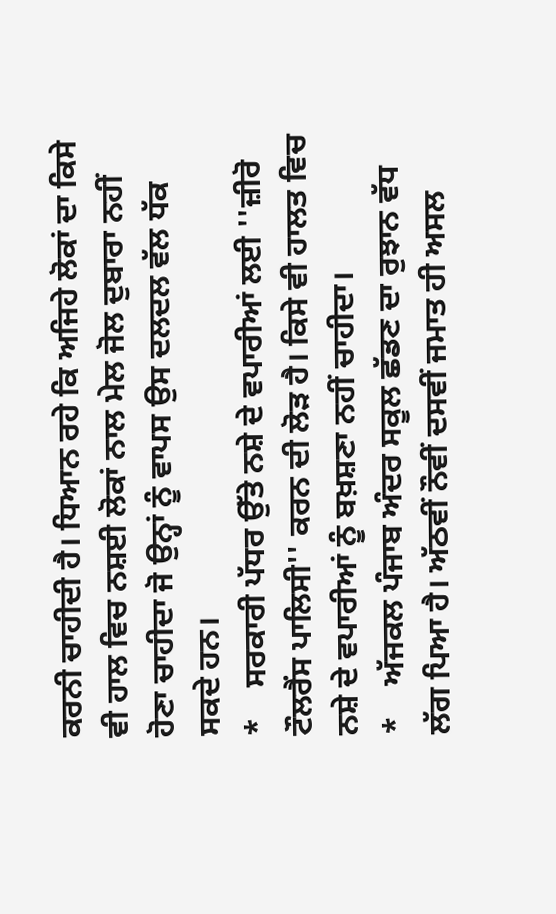ਕਰਨੀ ਚਾਹੀਦੀ ਹੈ। ਧਿਆਨ ਰਹੇ ਕਿ ਅਜਿਹੇ ਲੋਕਾਂ ਦਾ ਕਿਸੇ ਵੀ ਹਾਲ ਵਿਚ ਨਸ਼ਈ ਲੋਕਾਂ ਨਾਲ ਮੇਲ ਜੋਲ ਦੁਬਾਰਾ ਨਹੀਂ ਹੋਣਾ ਚਾਹੀਦਾ ਜੋ ਉਨ੍ਹਾਂ ਨੂੰ ਵਾਪਸ ਉਸ ਦਲਦਲ ਵੱਲ ਧੱਕ ਸਕਦੇ ਹਨ।
*    ਸਰਕਾਰੀ ਪੱਧਰ ਉੱਤੇ ਨਸ਼ੇ ਦੇ ਵਪਾਰੀਆਂ ਲਈ ''ਜ਼ੀਰੋ ਟੌਲਰੈਂਸ ਪਾਲਿਸੀ'' ਕਰਨ ਦੀ ਲੋੜ ਹੈ। ਕਿਸੇ ਵੀ ਹਾਲਤ ਵਿਚ ਨਸ਼ੇ ਦੇ ਵਪਾਰੀਆਂ ਨੂੰ ਬਖ਼ਸ਼ਣਾ ਨਹੀਂ ਚਾਹੀਦਾ।
*    ਅੱਜਕਲ ਪੰਜਾਬ ਅੰਦਰ ਸਕੂਲ ਛੱਡਣ ਦਾ ਰੁਝਾਨ ਵੱਧ ਲੱਗ ਪਿਆ ਹੈ। ਅੱਠਵੀਂ ਨੌਵੀਂ ਦਸਵੀਂ ਜਮਾਤ ਹੀ ਅਸਲ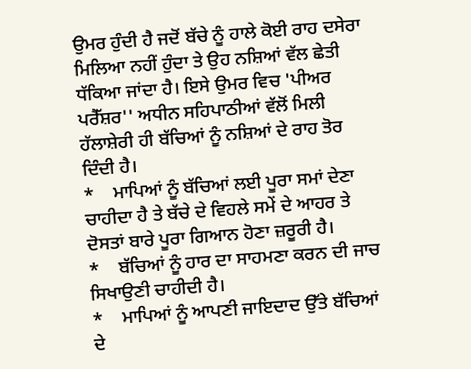ਉਮਰ ਹੁੰਦੀ ਹੈ ਜਦੋਂ ਬੱਚੇ ਨੂੰ ਹਾਲੇ ਕੋਈ ਰਾਹ ਦਸੇਰਾ ਮਿਲਿਆ ਨਹੀਂ ਹੁੰਦਾ ਤੇ ਉਹ ਨਸ਼ਿਆਂ ਵੱਲ ਛੇਤੀ ਧੱਕਿਆ ਜਾਂਦਾ ਹੈ। ਇਸੇ ਉਮਰ ਵਿਚ 'ਪੀਅਰ ਪਰੈੱਸ਼ਰ'' ਅਧੀਨ ਸਹਿਪਾਠੀਆਂ ਵੱਲੋਂ ਮਿਲੀ ਹੱਲਾਸ਼ੇਰੀ ਹੀ ਬੱਚਿਆਂ ਨੂੰ ਨਸ਼ਿਆਂ ਦੇ ਰਾਹ ਤੋਰ ਦਿੰਦੀ ਹੈ।
*    ਮਾਪਿਆਂ ਨੂੰ ਬੱਚਿਆਂ ਲਈ ਪੂਰਾ ਸਮਾਂ ਦੇਣਾ ਚਾਹੀਦਾ ਹੈ ਤੇ ਬੱਚੇ ਦੇ ਵਿਹਲੇ ਸਮੇਂ ਦੇ ਆਹਰ ਤੇ ਦੋਸਤਾਂ ਬਾਰੇ ਪੂਰਾ ਗਿਆਨ ਹੋਣਾ ਜ਼ਰੂਰੀ ਹੈ।
*    ਬੱਚਿਆਂ ਨੂੰ ਹਾਰ ਦਾ ਸਾਹਮਣਾ ਕਰਨ ਦੀ ਜਾਚ ਸਿਖਾਉਣੀ ਚਾਹੀਦੀ ਹੈ।
*    ਮਾਪਿਆਂ ਨੂੰ ਆਪਣੀ ਜਾਇਦਾਦ ਉੱਤੇ ਬੱਚਿਆਂ ਦੇ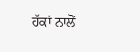ਹੱਕਾਂ ਨਾਲੋਂ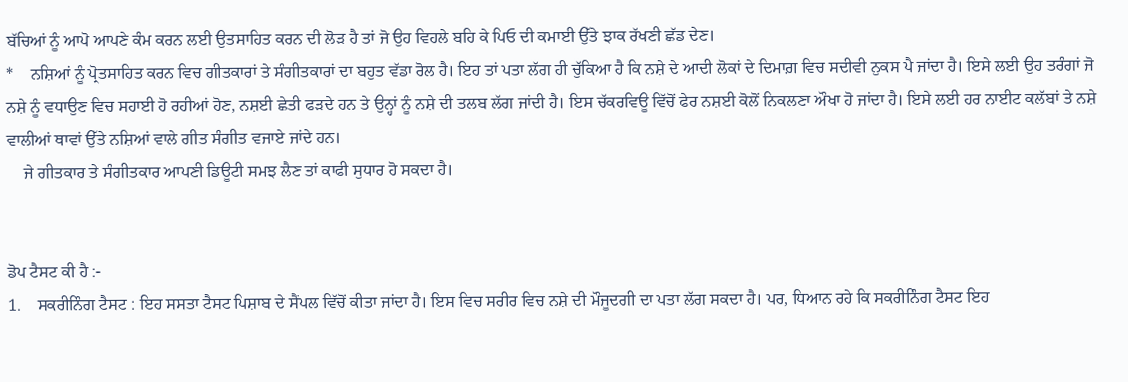ਬੱਚਿਆਂ ਨੂੰ ਆਪੋ ਆਪਣੇ ਕੰਮ ਕਰਨ ਲਈ ਉਤਸਾਹਿਤ ਕਰਨ ਦੀ ਲੋੜ ਹੈ ਤਾਂ ਜੋ ਉਹ ਵਿਹਲੇ ਬਹਿ ਕੇ ਪਿਓ ਦੀ ਕਮਾਈ ਉੱਤੇ ਝਾਕ ਰੱਖਣੀ ਛੱਡ ਦੇਣ।
*    ਨਸ਼ਿਆਂ ਨੂੰ ਪ੍ਰੋਤਸਾਹਿਤ ਕਰਨ ਵਿਚ ਗੀਤਕਾਰਾਂ ਤੇ ਸੰਗੀਤਕਾਰਾਂ ਦਾ ਬਹੁਤ ਵੱਡਾ ਰੋਲ ਹੈ। ਇਹ ਤਾਂ ਪਤਾ ਲੱਗ ਹੀ ਚੁੱਕਿਆ ਹੈ ਕਿ ਨਸ਼ੇ ਦੇ ਆਦੀ ਲੋਕਾਂ ਦੇ ਦਿਮਾਗ਼ ਵਿਚ ਸਦੀਵੀ ਨੁਕਸ ਪੈ ਜਾਂਦਾ ਹੈ। ਇਸੇ ਲਈ ਉਹ ਤਰੰਗਾਂ ਜੋ ਨਸ਼ੇ ਨੂੰ ਵਧਾਉਣ ਵਿਚ ਸਹਾਈ ਹੋ ਰਹੀਆਂ ਹੋਣ, ਨਸ਼ਈ ਛੇਤੀ ਫੜਦੇ ਹਨ ਤੇ ਉਨ੍ਹਾਂ ਨੂੰ ਨਸ਼ੇ ਦੀ ਤਲਬ ਲੱਗ ਜਾਂਦੀ ਹੈ। ਇਸ ਚੱਕਰਵਿਊ ਵਿੱਚੋਂ ਫੇਰ ਨਸ਼ਈ ਕੋਲੋਂ ਨਿਕਲਣਾ ਔਖਾ ਹੋ ਜਾਂਦਾ ਹੈ। ਇਸੇ ਲਈ ਹਰ ਨਾਈਟ ਕਲੱਬਾਂ ਤੇ ਨਸ਼ੇ ਵਾਲੀਆਂ ਥਾਵਾਂ ਉੱਤੇ ਨਸ਼ਿਆਂ ਵਾਲੇ ਗੀਤ ਸੰਗੀਤ ਵਜਾਏ ਜਾਂਦੇ ਹਨ।
    ਜੇ ਗੀਤਕਾਰ ਤੇ ਸੰਗੀਤਕਾਰ ਆਪਣੀ ਡਿਊਟੀ ਸਮਝ ਲੈਣ ਤਾਂ ਕਾਫੀ ਸੁਧਾਰ ਹੋ ਸਕਦਾ ਹੈ।


ਡੋਪ ਟੈਸਟ ਕੀ ਹੈ :-
1.    ਸਕਰੀਨਿੰਗ ਟੈਸਟ : ਇਹ ਸਸਤਾ ਟੈਸਟ ਪਿਸ਼ਾਬ ਦੇ ਸੈਂਪਲ ਵਿੱਚੋਂ ਕੀਤਾ ਜਾਂਦਾ ਹੈ। ਇਸ ਵਿਚ ਸਰੀਰ ਵਿਚ ਨਸ਼ੇ ਦੀ ਮੌਜੂਦਗੀ ਦਾ ਪਤਾ ਲੱਗ ਸਕਦਾ ਹੈ। ਪਰ, ਧਿਆਨ ਰਹੇ ਕਿ ਸਕਰੀਨਿੰਗ ਟੈਸਟ ਇਹ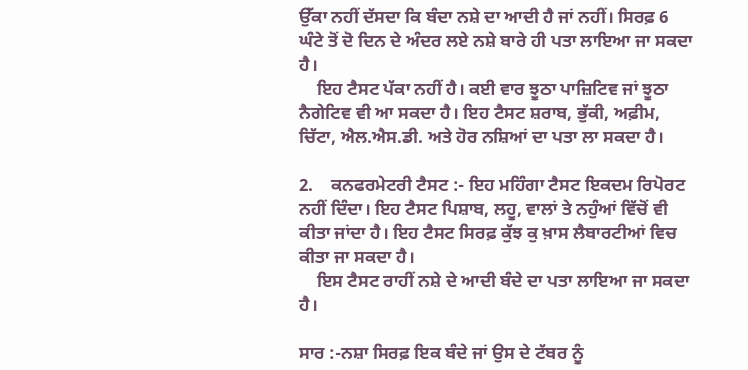ਉੱਕਾ ਨਹੀਂ ਦੱਸਦਾ ਕਿ ਬੰਦਾ ਨਸ਼ੇ ਦਾ ਆਦੀ ਹੈ ਜਾਂ ਨਹੀਂ। ਸਿਰਫ਼ 6 ਘੰਟੇ ਤੋਂ ਦੋ ਦਿਨ ਦੇ ਅੰਦਰ ਲਏ ਨਸ਼ੇ ਬਾਰੇ ਹੀ ਪਤਾ ਲਾਇਆ ਜਾ ਸਕਦਾ ਹੈ।
    ਇਹ ਟੈਸਟ ਪੱਕਾ ਨਹੀਂ ਹੈ। ਕਈ ਵਾਰ ਝੂਠਾ ਪਾਜ਼ਿਟਿਵ ਜਾਂ ਝੂਠਾ ਨੈਗੇਟਿਵ ਵੀ ਆ ਸਕਦਾ ਹੈ। ਇਹ ਟੈਸਟ ਸ਼ਰਾਬ, ਭੁੱਕੀ, ਅਫ਼ੀਮ, ਚਿੱਟਾ, ਐਲ.ਐਸ.ਡੀ. ਅਤੇ ਹੋਰ ਨਸ਼ਿਆਂ ਦਾ ਪਤਾ ਲਾ ਸਕਦਾ ਹੈ।

2.    ਕਨਫਰਮੇਟਰੀ ਟੈਸਟ :- ਇਹ ਮਹਿੰਗਾ ਟੈਸਟ ਇਕਦਮ ਰਿਪੋਰਟ ਨਹੀਂ ਦਿੰਦਾ। ਇਹ ਟੈਸਟ ਪਿਸ਼ਾਬ, ਲਹੂ, ਵਾਲਾਂ ਤੇ ਨਹੁੰਆਂ ਵਿੱਚੋਂ ਵੀ ਕੀਤਾ ਜਾਂਦਾ ਹੈ। ਇਹ ਟੈਸਟ ਸਿਰਫ਼ ਕੁੱਝ ਕੁ ਖ਼ਾਸ ਲੈਬਾਰਟੀਆਂ ਵਿਚ ਕੀਤਾ ਜਾ ਸਕਦਾ ਹੈ।
    ਇਸ ਟੈਸਟ ਰਾਹੀਂ ਨਸ਼ੇ ਦੇ ਆਦੀ ਬੰਦੇ ਦਾ ਪਤਾ ਲਾਇਆ ਜਾ ਸਕਦਾ ਹੈ।

ਸਾਰ :-ਨਸ਼ਾ ਸਿਰਫ਼ ਇਕ ਬੰਦੇ ਜਾਂ ਉਸ ਦੇ ਟੱਬਰ ਨੂੰ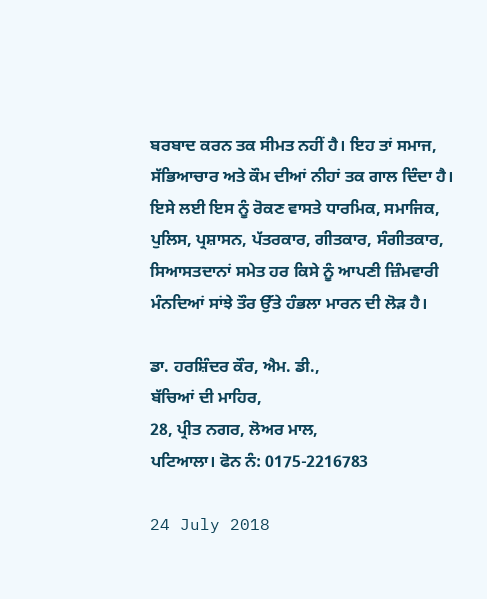ਬਰਬਾਦ ਕਰਨ ਤਕ ਸੀਮਤ ਨਹੀਂ ਹੈ। ਇਹ ਤਾਂ ਸਮਾਜ, ਸੱਭਿਆਚਾਰ ਅਤੇ ਕੌਮ ਦੀਆਂ ਨੀਹਾਂ ਤਕ ਗਾਲ ਦਿੰਦਾ ਹੈ। ਇਸੇ ਲਈ ਇਸ ਨੂੰ ਰੋਕਣ ਵਾਸਤੇ ਧਾਰਮਿਕ, ਸਮਾਜਿਕ, ਪੁਲਿਸ, ਪ੍ਰਸ਼ਾਸਨ, ਪੱਤਰਕਾਰ, ਗੀਤਕਾਰ, ਸੰਗੀਤਕਾਰ, ਸਿਆਸਤਦਾਨਾਂ ਸਮੇਤ ਹਰ ਕਿਸੇ ਨੂੰ ਆਪਣੀ ਜ਼ਿੰਮਵਾਰੀ ਮੰਨਦਿਆਂ ਸਾਂਝੇ ਤੌਰ ਉੱਤੇ ਹੰਭਲਾ ਮਾਰਨ ਦੀ ਲੋੜ ਹੈ।

ਡਾ. ਹਰਸ਼ਿੰਦਰ ਕੌਰ, ਐਮ. ਡੀ.,
ਬੱਚਿਆਂ ਦੀ ਮਾਹਿਰ,
28, ਪ੍ਰੀਤ ਨਗਰ, ਲੋਅਰ ਮਾਲ,
ਪਟਿਆਲਾ। ਫੋਨ ਨੰ: 0175-2216783

24 July 2018